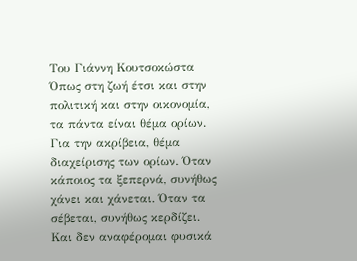Του Γιάννη Κουτσοκώστα
Όπως στη ζωή έτσι και στην πολιτική και στην οικονομία, τα πάντα είναι θέμα ορίων. Για την ακρίβεια, θέμα διαχείρισης των ορίων. Όταν κάποιος τα ξεπερνά, συνήθως χάνει και χάνεται. Όταν τα σέβεται, συνήθως κερδίζει. Και δεν αναφέρομαι φυσικά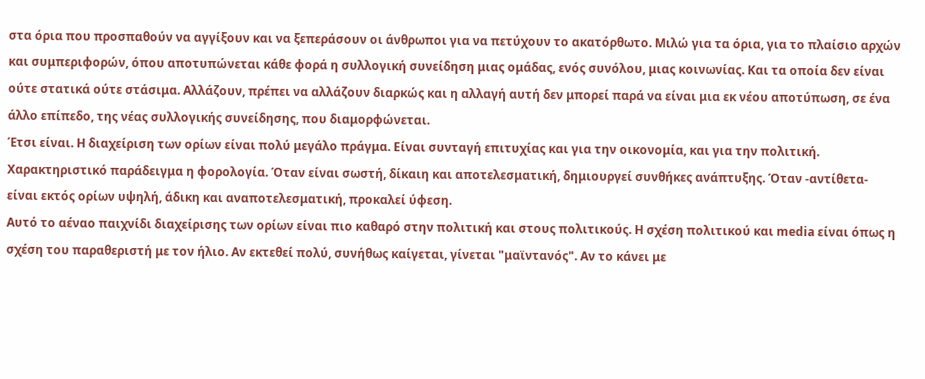στα όρια που προσπαθούν να αγγίξουν και να ξεπεράσουν οι άνθρωποι για να πετύχουν το ακατόρθωτο. Μιλώ για τα όρια, για το πλαίσιο αρχών και συμπεριφορών, όπου αποτυπώνεται κάθε φορά η συλλογική συνείδηση μιας ομάδας, ενός συνόλου, μιας κοινωνίας. Και τα οποία δεν είναι ούτε στατικά ούτε στάσιμα. Αλλάζουν, πρέπει να αλλάζουν διαρκώς και η αλλαγή αυτή δεν μπορεί παρά να είναι μια εκ νέου αποτύπωση, σε ένα άλλο επίπεδο, της νέας συλλογικής συνείδησης, που διαμορφώνεται.
Έτσι είναι. Η διαχείριση των ορίων είναι πολύ μεγάλο πράγμα. Είναι συνταγή επιτυχίας και για την οικονομία, και για την πολιτική. Χαρακτηριστικό παράδειγμα η φορολογία. Όταν είναι σωστή, δίκαιη και αποτελεσματική, δημιουργεί συνθήκες ανάπτυξης. Όταν -αντίθετα- είναι εκτός ορίων υψηλή, άδικη και αναποτελεσματική, προκαλεί ύφεση.
Αυτό το αέναο παιχνίδι διαχείρισης των ορίων είναι πιο καθαρό στην πολιτική και στους πολιτικούς. Η σχέση πολιτικού και media είναι όπως η σχέση του παραθεριστή με τον ήλιο. Αν εκτεθεί πολύ, συνήθως καίγεται, γίνεται "μαϊντανός". Αν το κάνει με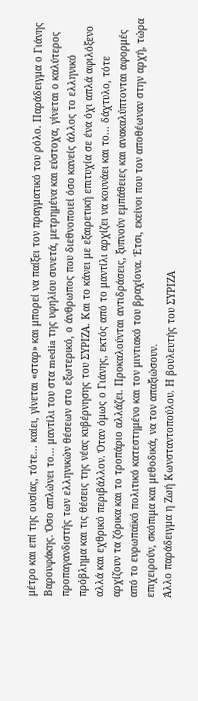μέτρο και επί της ουσίας, τότε... καίει, γίνεται «σταρ» και μπορεί να παίξει τον πραγματικό του ρόλο. Παράδειγμα ο Γιάνης Βαρουφάκης. Όσο απλώνει το... μαντίλι του στα media της υφηλίου συνετά, μετρημένα και εύστοχα, γίνεται ο καλύτερος προπαγανδιστής των ελληνικών θέσεων στο εξωτερικό, ο άνθρωπος που διεθνοποιεί όσο κανείς άλλος το ελληνικό πρόβλημα και τις θέσεις της νέας κυβέρνησης του ΣΥΡΙΖΑ. Και το κάνει με εξαιρετική επιτυχία σε ένα όχι απλά αφιλόξενο αλλά και εχθρικό περιβάλλον. Όταν όμως ο Γιάνης, εκτός από το μαντίλι αρχίζει να κουνάει και το... δάχτυλο, τότε αρχίζουν τα ζόρικα και το τροπάριο αλλάζει. Προκαλούνται αντιδράσεις, ξυπνούν εμπάθειες και ανακαλύπτονται αφορμές από το ευρωπαϊκό πολιτικό κατεστημένο και τον μιντιακό του βραχίονα. Έτσι, εκείνοι που τον αποθέωναν στην αρχή, τώρα επιχειρούν, σκόπιμα και μεθοδικά, να τον απαξιώσουν.
Άλλο παράδειγμα η Ζωή Κωνσταντοπούλου. Η βουλευτής του ΣΥΡΙΖΑ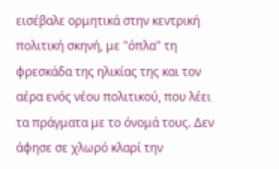εισέβαλε ορμητικά στην κεντρική πολιτική σκηνή, με "όπλα" τη φρεσκάδα της ηλικίας της και τον αέρα ενός νέου πολιτικού, που λέει τα πράγματα με το όνομά τους. Δεν άφησε σε χλωρό κλαρί την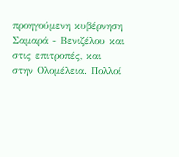προηγούμενη κυβέρνηση Σαμαρά - Βενιζέλου και στις επιτροπές, και στην Ολομέλεια. Πολλοί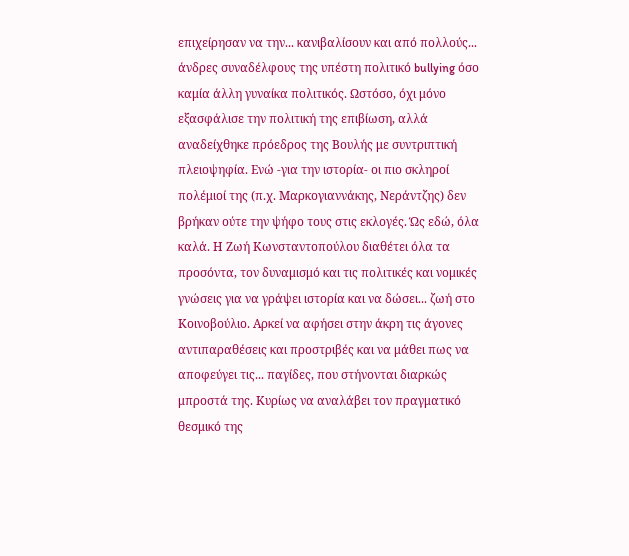επιχείρησαν να την... κανιβαλίσουν και από πολλούς... άνδρες συναδέλφους της υπέστη πολιτικό bullying όσο καμία άλλη γυναίκα πολιτικός. Ωστόσο, όχι μόνο εξασφάλισε την πολιτική της επιβίωση, αλλά αναδείχθηκε πρόεδρος της Βουλής με συντριπτική πλειοψηφία. Ενώ -για την ιστορία- οι πιο σκληροί πολέμιοί της (π.χ. Μαρκογιαννάκης, Νεράντζης) δεν βρήκαν ούτε την ψήφο τους στις εκλογές. Ώς εδώ, όλα καλά. Η Ζωή Κωνσταντοπούλου διαθέτει όλα τα προσόντα, τον δυναμισμό και τις πολιτικές και νομικές γνώσεις για να γράψει ιστορία και να δώσει... ζωή στο Κοινοβούλιο. Αρκεί να αφήσει στην άκρη τις άγονες αντιπαραθέσεις και προστριβές και να μάθει πως να αποφεύγει τις... παγίδες, που στήνονται διαρκώς μπροστά της. Κυρίως να αναλάβει τον πραγματικό θεσμικό της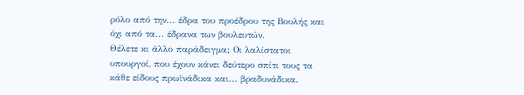ρόλο από την... έδρα του προέδρου της Βουλής και όχι από τα... έδρανα των βουλευτών.
Θέλετε κι άλλο παράδειγμα; Οι λαλίστατοι υπουργοί, που έχουν κάνει δεύτερο σπίτι τους τα κάθε είδους πρωϊνάδικα και... βραδυνάδικα.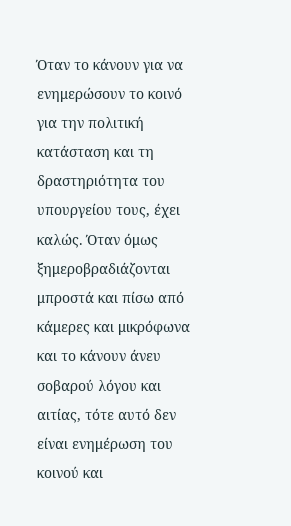Όταν το κάνουν για να ενημερώσουν το κοινό για την πολιτική κατάσταση και τη δραστηριότητα του υπουργείου τους, έχει καλώς. Όταν όμως ξημεροβραδιάζονται μπροστά και πίσω από κάμερες και μικρόφωνα και το κάνουν άνευ σοβαρού λόγου και αιτίας, τότε αυτό δεν είναι ενημέρωση του κοινού και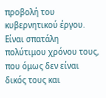προβολή του κυβερνητικού έργου. Είναι σπατάλη πολύτιμου χρόνου τους, που όμως δεν είναι δικός τους και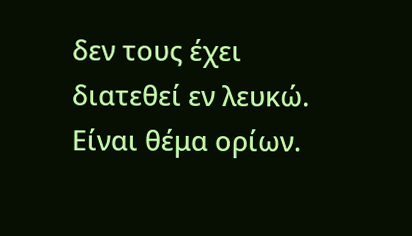δεν τους έχει διατεθεί εν λευκώ. Είναι θέμα ορίων.